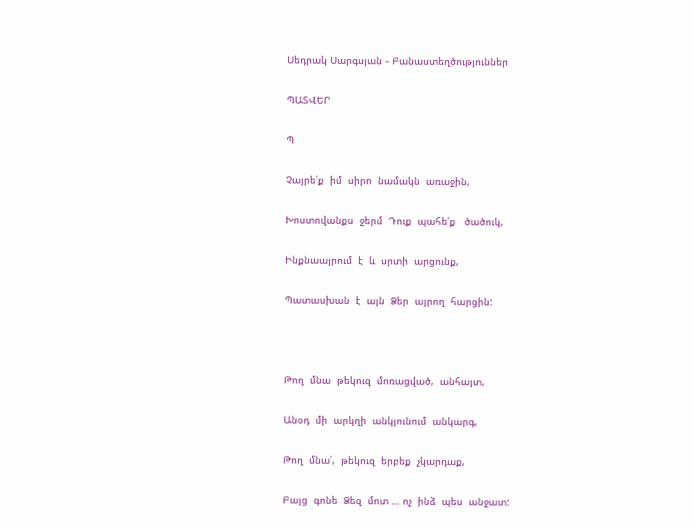Սեդրակ Սարգսյան ֊ Բանաստեղծություններ

ՊԱՏՎԵՐ

Պ

Չայրե՛ք  իմ  սիրո  նամակն  առաջին,

Խոստովանքս  ջերմ  Դուք  պահե՛ք   ծածուկ,

Ինքնաայրում  է  և  սրտի  արցունք,

Պատասխան  է  այն  Ձեր  այրող  հարցին:



Թող  մնա  թեկուզ  մոռացված,  անհայտ,

Անօդ  մի  արկղի  անկյունում  անկարգ,

Թող  մնա՛,  թեկուզ  երբեք  չկարդաք,

Բայց  գոնե  Ձեզ  մոտ … ոչ  ինձ  պես  անջատ: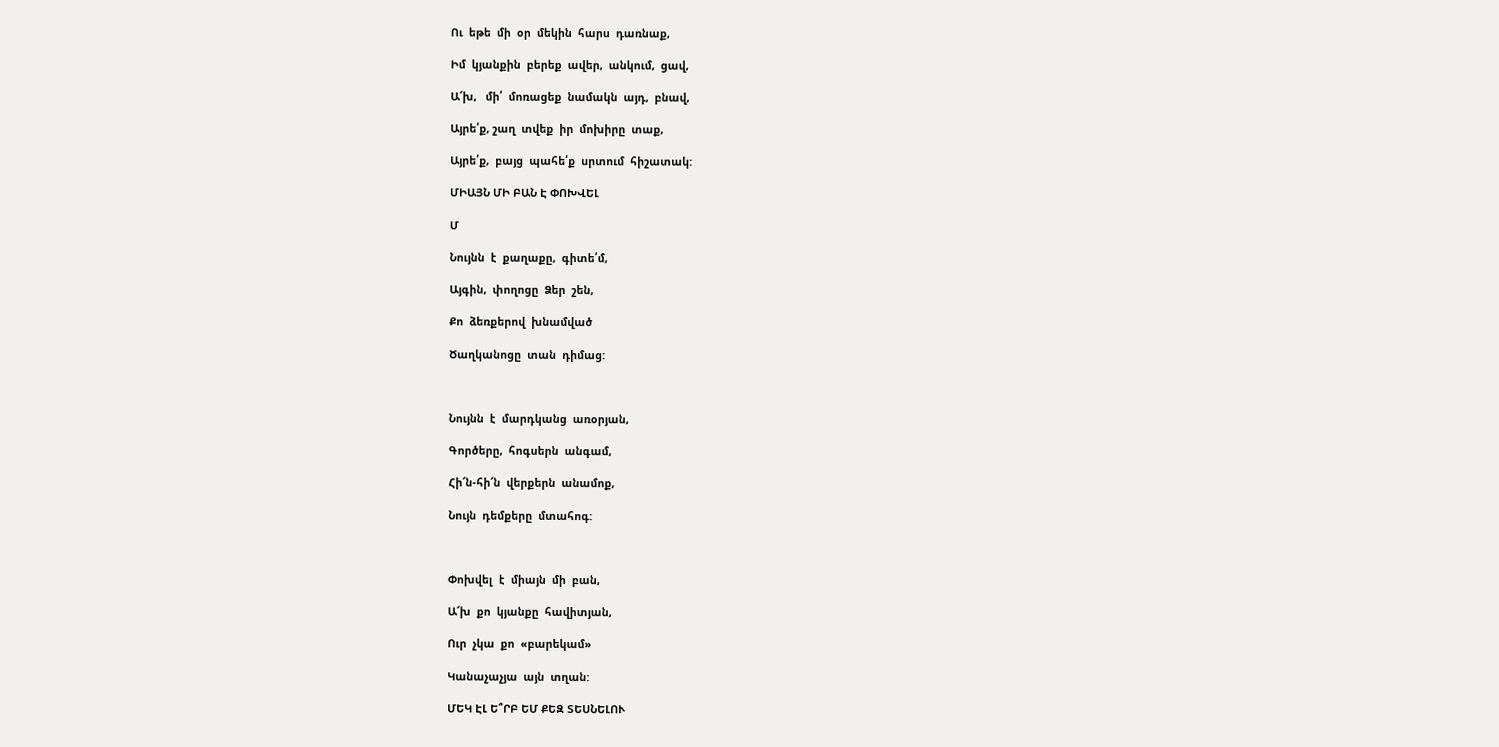Ու  եթե  մի  օր  մեկին  հարս  դառնաք,

Իմ  կյանքին  բերեք  ավեր,  անկում,  ցավ,

Ա՜խ,   մի՛  մոռացեք  նամակն  այդ,  բնավ,

Այրե՛ք, շաղ  տվեք  իր  մոխիրը  տաք,

Այրե՛ք,  բայց  պահե՛ք  սրտում  հիշատակ:

ՄԻԱՅՆ ՄԻ ԲԱՆ Է ՓՈԽՎԵԼ

Մ

Նույնն  է  քաղաքը,  գիտե՛մ,

Այգին,  փողոցը  Ձեր  շեն,

Քո  ձեռքերով  խնամված

Ծաղկանոցը  տան  դիմաց:



Նույնն  է  մարդկանց  առօրյան,

Գործերը,  հոգսերն  անգամ,

Հի՜ն-հի՜ն  վերքերն  անամոք,

Նույն  դեմքերը  մտահոգ:



Փոխվել  է  միայն  մի  բան,

Ա՜խ  քո  կյանքը  հավիտյան,

Ուր  չկա  քո  «բարեկամ»

Կանաչաչյա  այն  տղան:

ՄԵԿ ԷԼ Ե՞ՐԲ ԵՄ ՔԵԶ ՏԵՍՆԵԼՈՒ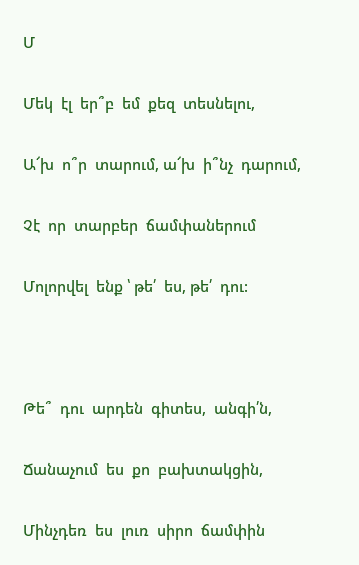Մ

Մեկ  էլ  եր՞բ  եմ  քեզ  տեսնելու,

Ա՜խ  ո՞ր  տարում, ա՜խ  ի՞նչ  դարում,

Չէ  որ  տարբեր  ճամփաներում

Մոլորվել  ենք ՝ թե՛  ես, թե՛  դու:



Թե՞  դու  արդեն  գիտես,  անգի՛ն,

Ճանաչում  ես  քո  բախտակցին,

Մինչդեռ  ես  լուռ  սիրո  ճամփին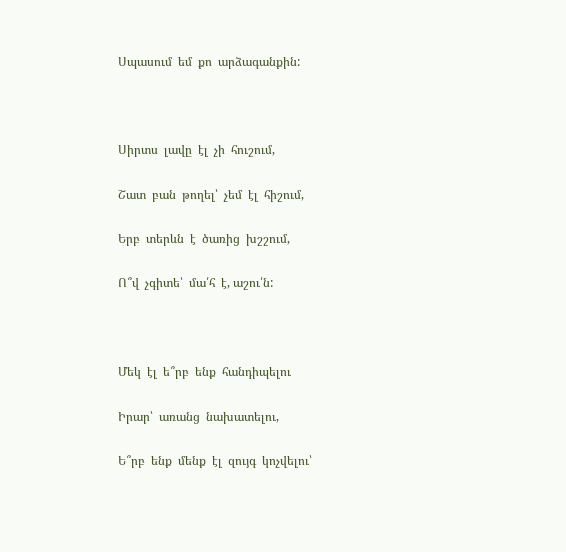Սպասում  եմ  քո  արձագանքին:



Սիրտս  լավը  էլ  չի  հուշում,

Շատ  բան  թողել՝  չեմ  էլ  հիշում,

Երբ  տերևն  է  ծառից  խշշում,

Ո՞վ  չգիտե՝  մա՛հ  է, աշու՛ն:



Մեկ  էլ  ե՞րբ  ենք  հանդիպելու

Իրար՝  առանց  նախատելու,

Ե՞րբ  ենք  մենք  էլ  զույգ  կոչվելու՝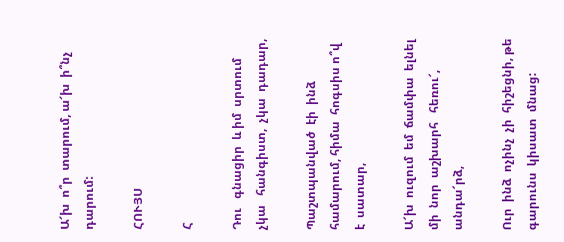Ա՜խ  ո՞ր  տարում, ա՜խ  ի՞նչ  դարում:

ՀՈՒՅՍ

Հ

Դու   գնացիր  և իմ  սրտում  չկա   հանգիստ,  չկա  դադար,

Պաշտպանված  էի  ինձ  համարում, հիմա  հոգսիս ո՞վ  է  սատար,

Ա՜խ  ուզում  եմ  ճամփա  ելնել  մի  նոր  աշխարհ   հեռու՜, անդա՜րձ,

Ուր  ինձ  ոչինչ  չի  հիշեցնի, թե  գարունս  կիսատ  մնաց: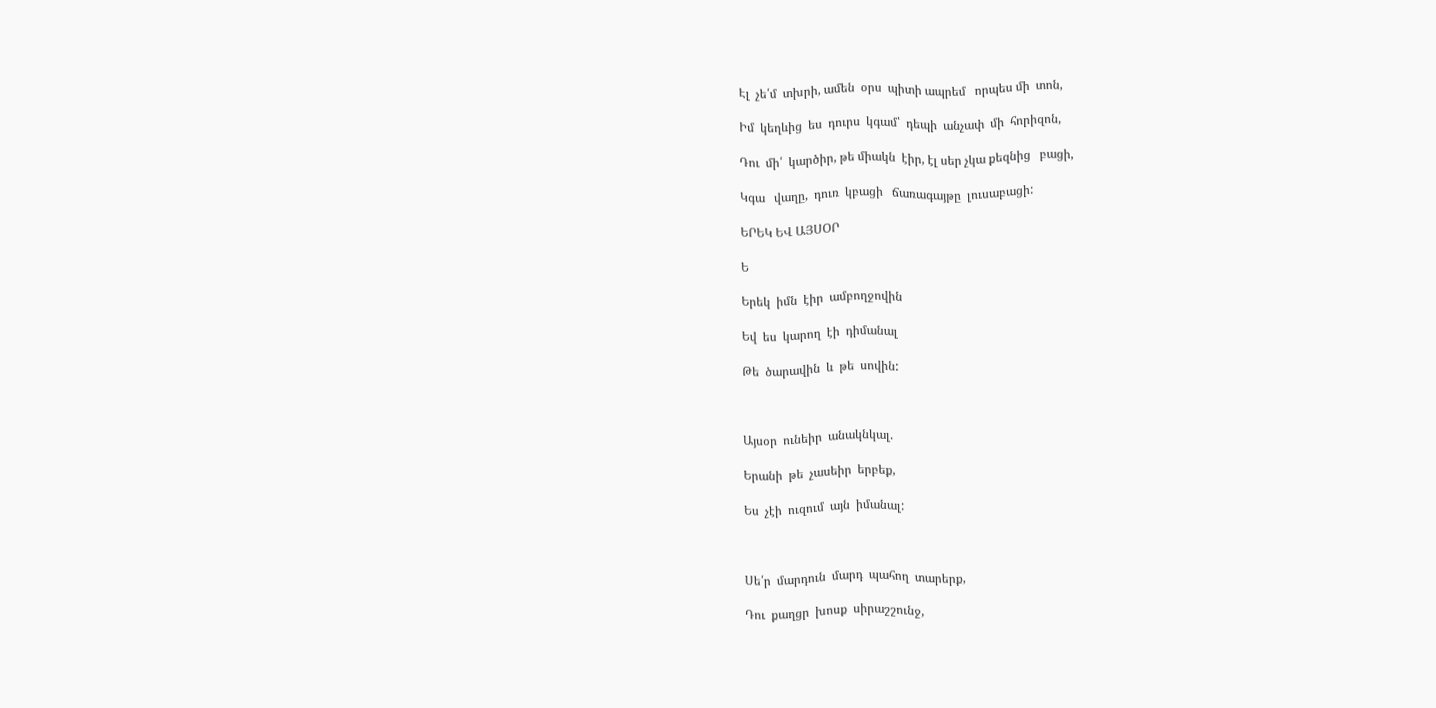Էլ  չե՛մ  տխրի, ամեն  օրս  պիտի ապրեմ   որպես մի  տոն,

Իմ  կեղևից  ես  դուրս  կգամ՝  դեպի  անչափ  մի  հորիզոն,

Դու  մի՛  կարծիր, թե միակն  էիր, էլ սեր չկա քեզնից   բացի,

Կգա   վաղը,  դուռ  կբացի   ճառագայթը  լուսաբացի:

ԵՐԵԿ ԵՎ ԱՅՍՕՐ

Ե

Երեկ  իմն  էիր  ամբողջովին

Եվ  ես  կարող  էի  դիմանալ

Թե  ծարավին  և  թե  սովին:



Այսօր  ունեիր  անակնկալ.

Երանի  թե  չասեիր  երբեք,

Ես  չէի  ուզում  այն  իմանալ:



Սե՛ր  մարդուն  մարդ  պահող  տարերք,

Դու  քաղցր  խոսք  սիրաշշունջ,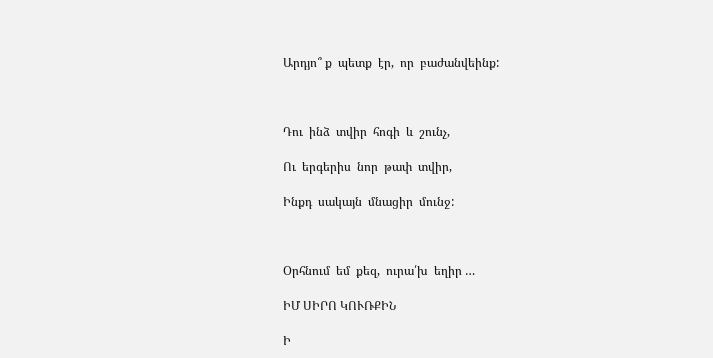Արդյո՞ ք  պետք  էր,  որ  բաժանվեինք:



Դու  ինձ  տվիր  հոգի  և  շունչ,

Ու  երգերիս  նոր  թափ  տվիր,

Ինքդ  սակայն  մնացիր  մունջ:



Օրհնում  եմ  քեզ,  ուրա՛խ  եղիր …

ԻՄ ՍԻՐՈ ԿՈՒՌՔԻՆ

Ի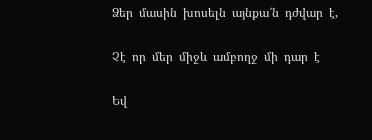Ձեր  մասին  խոսելն  այնքա՜ն  դժվար  է,

Չէ  որ  մեր  միջև  ամբողջ  մի  դար  է

Եվ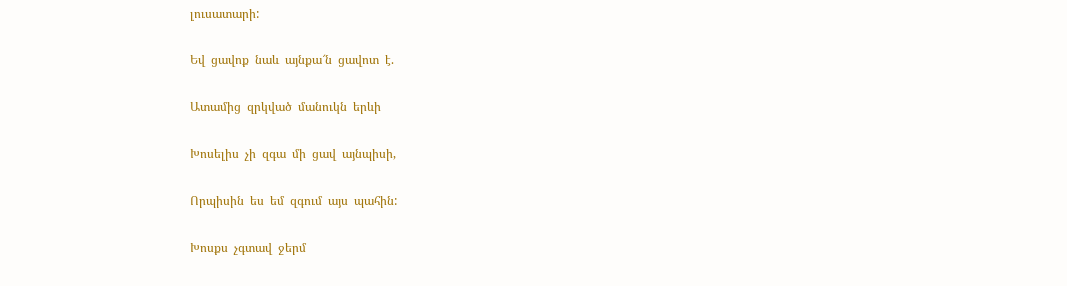լուսատարի:

Եվ  ցավոք  նաև  այնքա՜ն  ցավոտ  է.

Ատամից  զրկված  մանուկն  երևի

Խոսելիս  չի  զգա  մի  ցավ  այնպիսի,

Որպիսին  ես  եմ  զգում  այս  պահին:

Խոսքս  չգտավ  ջերմ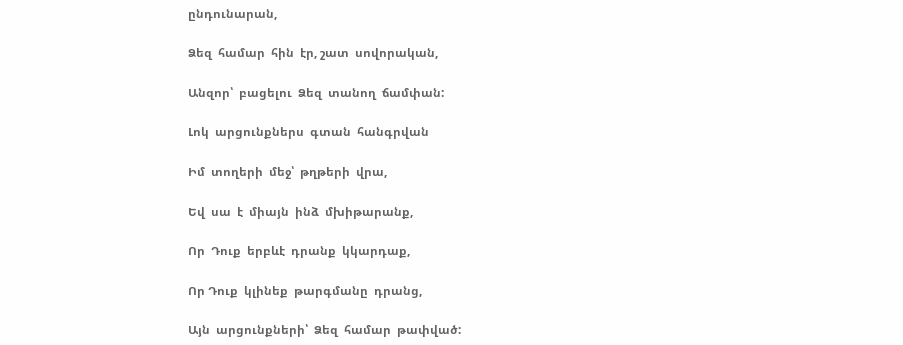ընդունարան,

Ձեզ  համար  հին  էր, շատ  սովորական,

Անզոր՝  բացելու  Ձեզ  տանող  ճամփան:

Լոկ  արցունքներս  գտան  հանգրվան

Իմ  տողերի  մեջ՝  թղթերի  վրա,

Եվ  սա  է  միայն  ինձ  մխիթարանք,

Որ  Դուք  երբևէ  դրանք  կկարդաք,

Որ Դուք  կլինեք  թարգմանը  դրանց,

Այն  արցունքների՝  Ձեզ  համար  թափված: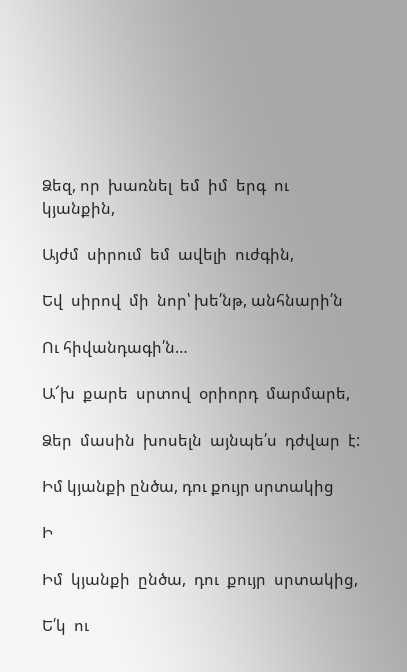Ձեզ, որ  խառնել  եմ  իմ  երգ  ու  կյանքին,

Այժմ  սիրում  եմ  ավելի  ուժգին,

Եվ  սիրով  մի  նոր՝ խե՛նթ, անհնարի՛ն

Ու հիվանդագի՛ն…

Ա՜խ  քարե  սրտով  օրիորդ  մարմարե,

Ձեր  մասին  խոսելն  այնպե՛ս  դժվար  է:

Իմ կյանքի ընծա, դու քույր սրտակից

Ի

Իմ  կյանքի  ընծա,  դու  քույր  սրտակից,

Ե՛կ  ու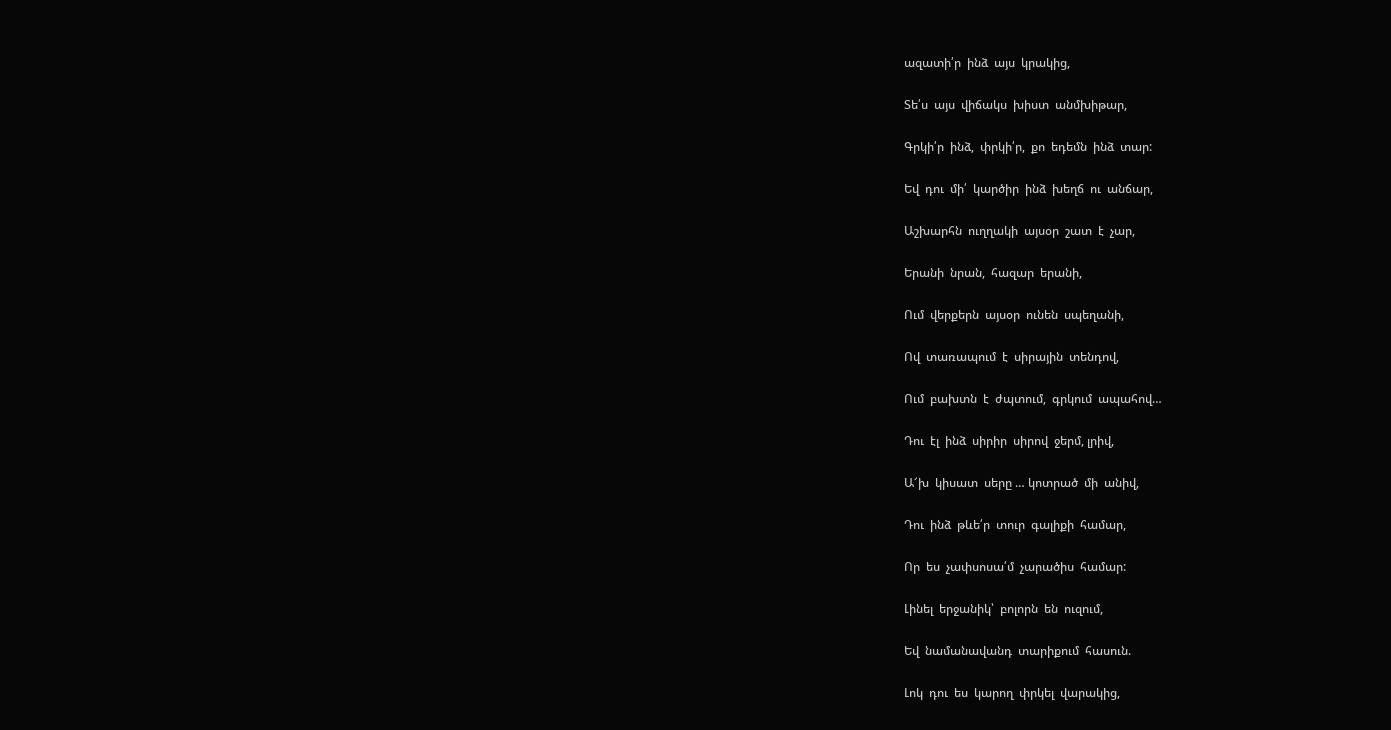ազատի՛ր  ինձ  այս  կրակից,

Տե՛ս  այս  վիճակս  խիստ  անմխիթար,

Գրկի՛ր  ինձ,  փրկի՛ր,  քո  եդեմն  ինձ  տար:

Եվ  դու  մի՛  կարծիր  ինձ  խեղճ  ու  անճար,

Աշխարհն  ուղղակի  այսօր  շատ  է  չար,

Երանի  նրան,  հազար  երանի,

Ում  վերքերն  այսօր  ունեն  սպեղանի,

Ով  տառապում  է  սիրային  տենդով,

Ում  բախտն  է  ժպտում,  գրկում  ապահով…

Դու  էլ  ինձ  սիրիր  սիրով  ջերմ, լրիվ,

Ա՜խ  կիսատ  սերը … կոտրած  մի  անիվ,

Դու  ինձ  թևե՛ր  տուր  գալիքի  համար,

Որ  ես  չափսոսա՛մ  չարածիս  համար:

Լինել  երջանիկ՝  բոլորն  են  ուզում,

Եվ  նամանավանդ  տարիքում  հասուն.

Լոկ  դու  ես  կարող  փրկել  վարակից,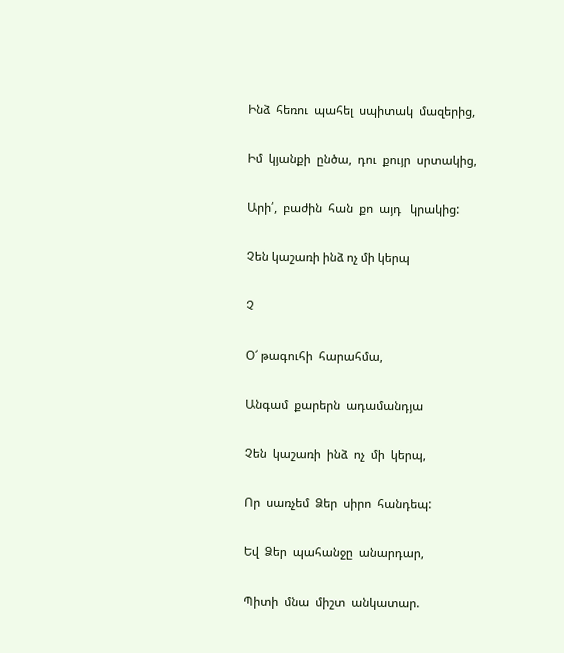Ինձ  հեռու  պահել  սպիտակ  մազերից,

Իմ  կյանքի  ընծա,  դու  քույր  սրտակից,

Արի՛,  բաժին  հան  քո  այդ   կրակից:

Չեն կաշառի ինձ ոչ մի կերպ

Չ

Օ՜ թագուհի  հարահմա,

Անգամ  քարերն  ադամանդյա

Չեն  կաշառի  ինձ  ոչ  մի  կերպ,

Որ  սառչեմ  Ձեր  սիրո  հանդեպ:

Եվ  Ձեր  պահանջը  անարդար,

Պիտի  մնա  միշտ  անկատար.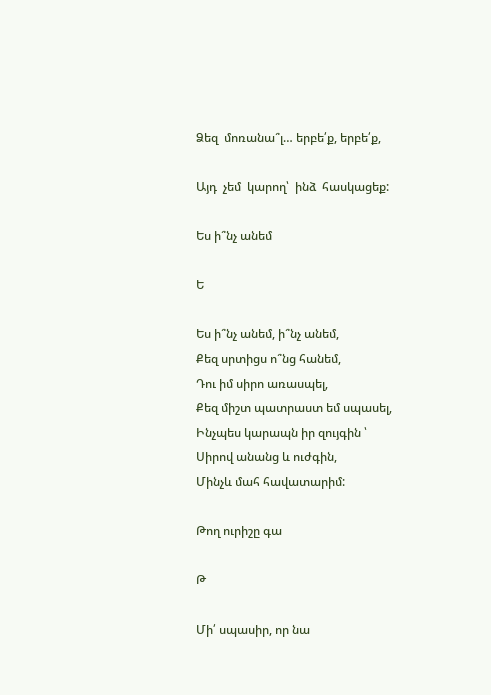Ձեզ  մոռանա՞լ… երբե՛ք, երբե՛ք,

Այդ  չեմ  կարող՝  ինձ  հասկացեք:

Ես ի՞նչ անեմ

Ե

Ես ի՞նչ անեմ, ի՞նչ անեմ,
Քեզ սրտիցս ո՞նց հանեմ,
Դու իմ սիրո առասպել,
Քեզ միշտ պատրաստ եմ սպասել,
Ինչպես կարապն իր զույգին ՝
Սիրով անանց և ուժգին,
Մինչև մահ հավատարիմ:

Թող ուրիշը գա

Թ

Մի՛ սպասիր, որ նա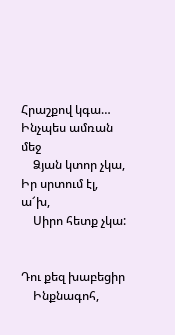Հրաշքով կգա…
Ինչպես ամռան մեջ
    Ձյան կտոր չկա,
Իր սրտում էլ, ա՜խ,
    Սիրո հետք չկա:


Դու քեզ խաբեցիր
    Ինքնագոհ,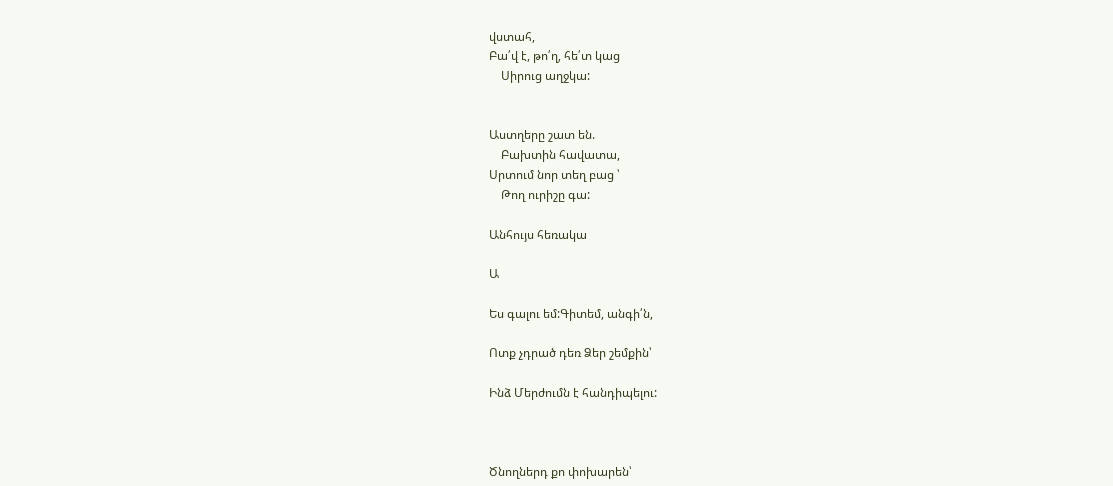վստահ,
Բա՛վ է, թո՛ղ, հե՛տ կաց
    Սիրուց աղջկա:


Աստղերը շատ են.
    Բախտին հավատա,
Սրտում նոր տեղ բաց ՝
    Թող ուրիշը գա:

Անհույս հեռակա

Ա

Ես գալու եմ:Գիտեմ, անգի՛ն,

Ոտք չդրած դեռ Ձեր շեմքին՝

Ինձ Մերժումն է հանդիպելու:



Ծնողներդ քո փոխարեն՝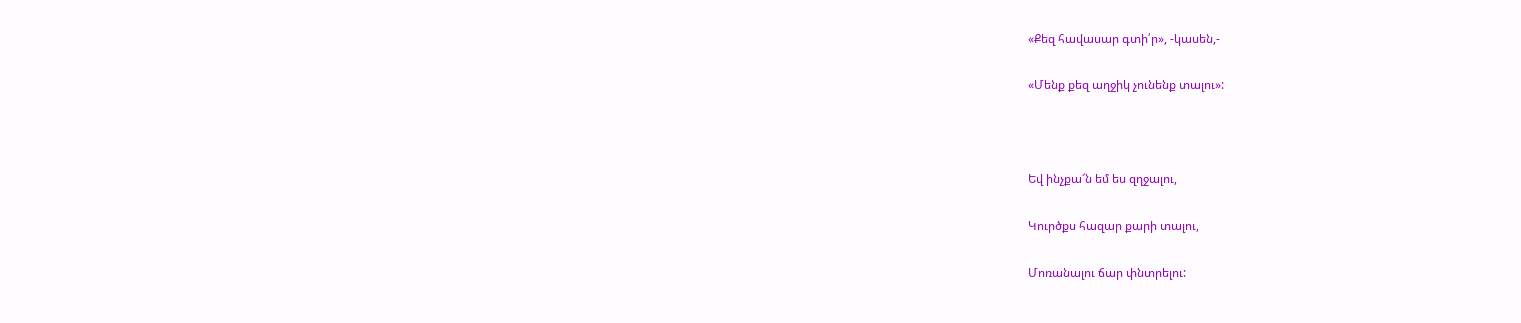«Քեզ հավասար գտի՛ր», -կասեն,-

«Մենք քեզ աղջիկ չունենք տալու»:



Եվ ինչքա՜ն եմ ես զղջալու,

Կուրծքս հազար քարի տալու,

Մոռանալու ճար փնտրելու: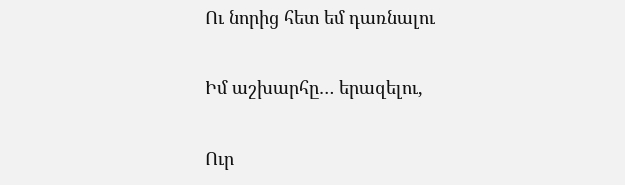Ու նորից հետ եմ դառնալու

Իմ աշխարհը… երազելու,

Ուր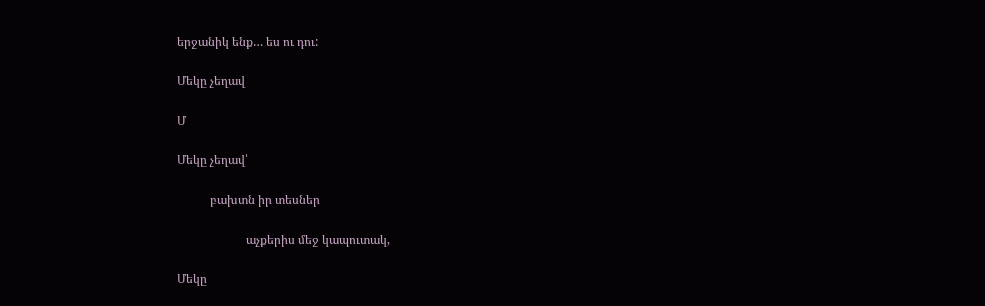երջանիկ ենք… ես ու դու:

Մեկը չեղավ

Մ

Մեկը չեղավ՝

           բախտն իր տեսներ

                       աչքերիս մեջ կապուտակ,

Մեկը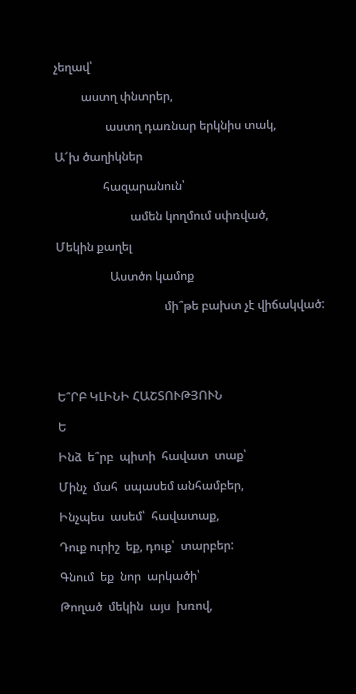չեղավ՝

         աստղ փնտրեր,

                 աստղ դառնար երկնիս տակ,

Ա՜խ ծաղիկներ

                հազարանուն՝

                         ամեն կողմում սփռված,

Մեկին քաղել

                  Աստծո կամոք

                                    մի՞թե բախտ չէ վիճակված:





Ե՞ՐԲ ԿԼԻՆԻ ՀԱՇՏՈՒԹՅՈՒՆ

Ե

Ինձ  ե՞րբ  պիտի  հավատ  տաք՝

Մինչ  մահ  սպասեմ անհամբեր,

Ինչպես  ասեմ՝  հավատաք,

Դուք ուրիշ  եք, դուք՝  տարբեր:

Գնում  եք  նոր  արկածի՝

Թողած  մեկին  այս  խռով,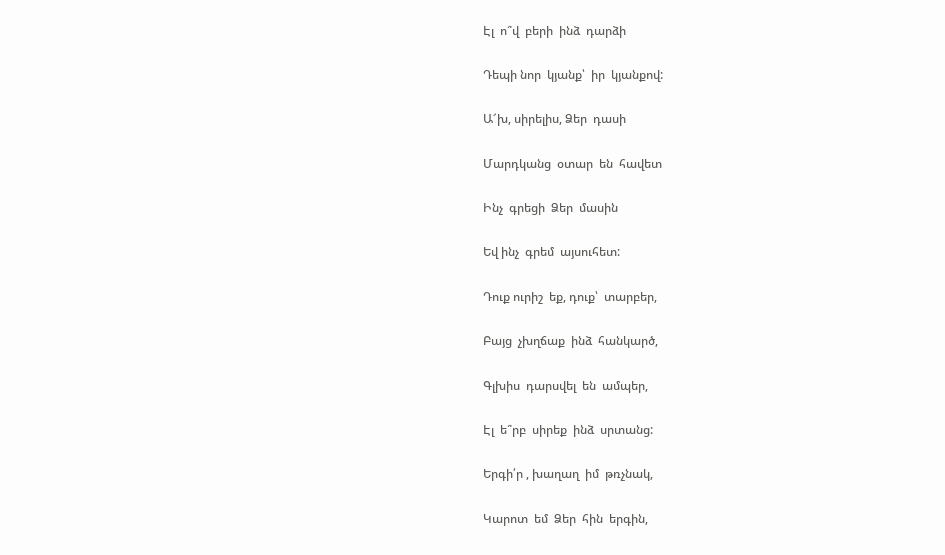Էլ  ո՞վ  բերի  ինձ  դարձի

Դեպի նոր  կյանք՝  իր  կյանքով:

Ա՜խ, սիրելիս, Ձեր  դասի

Մարդկանց  օտար  են  հավետ

Ինչ  գրեցի  Ձեր  մասին

Եվ ինչ  գրեմ  այսուհետ:

Դուք ուրիշ  եք, դուք՝  տարբեր,

Բայց  չխղճաք  ինձ  հանկարծ,

Գլխիս  դարսվել  են  ամպեր,

Էլ  ե՞րբ  սիրեք  ինձ  սրտանց:

Երգի՛ր , խաղաղ  իմ  թռչնակ,

Կարոտ  եմ  Ձեր  հին  երգին,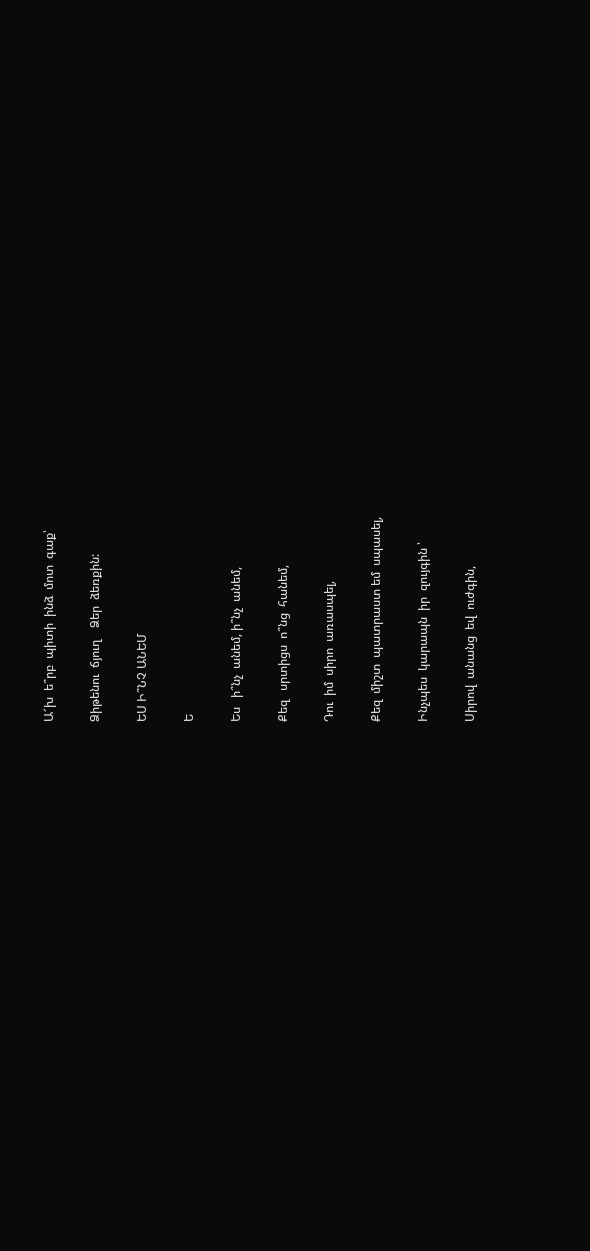Ա՜խ  ե՞րբ  պիտի  ինձ  մոտ  գաք՝

Ձիթենու  ճյուղ    Ձեր  ձեռքին:

ԵՍ Ի՞ՆՉ ԱՆԵՄ

Ե

Ես   ի՞նչ  անեմ, ի՞նչ  անեմ,

Քեզ   սրտիցս  ո՞նց  հանեմ,

Դու  իմ  սիրո  առասպել,

Քեզ  միշտ  պատրաստ եմ  սպասել,

Ինչպես  կարապն  իր  զույգին ՝

Սիրով  անանց  եվ  ուժգին,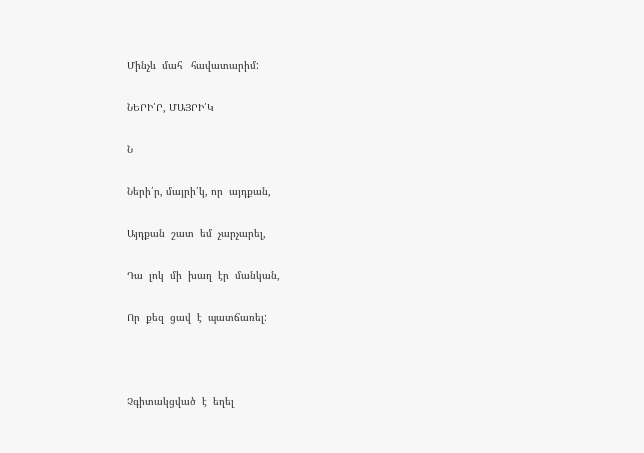Մինչև  մահ   հավատարիմ:

ՆԵՐԻ՛Ր, ՄԱՅՐԻ՛Կ

Ն

Ների՛ր, մայրի՛կ, որ  այդքան,

Այդքան  շատ  եմ  չարչարել,

Դա  լոկ  մի  խաղ  էր  մանկան,

Որ  քեզ  ցավ  է  պատճառել:



Չգիտակցված  է  եղել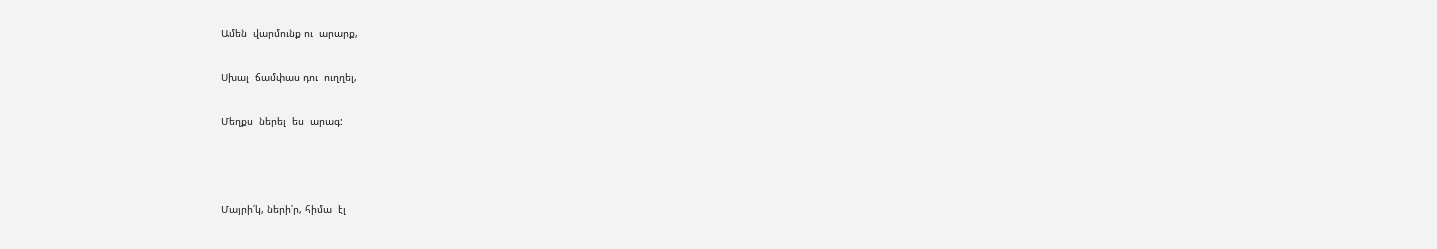Ամեն  վարմունք ու  արարք,

Սխալ  ճամփաս դու  ուղղել,

Մեղքս  ներել  ես  արագ:



Մայրի՛կ, ների՛ր, հիմա  էլ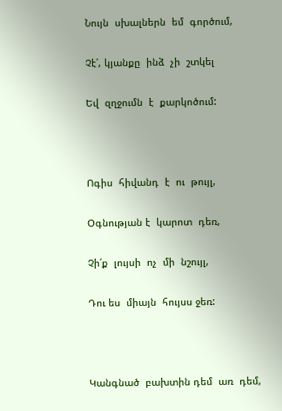Նույն  սխալներն  եմ  գործում,

Չէ՛, կյանքը  ինձ  չի  շտկել

Եվ  զղջումն  է  քարկոծում:



Ոգիս  հիվանդ  է  ու  թույլ,

Օգնության է  կարոտ  դեռ,

Չի՛ք  լույսի  ոչ  մի  նշույլ,

Դու ես  միայն  հույսս ջեռ:



Կանգնած  բախտին դեմ  առ  դեմ,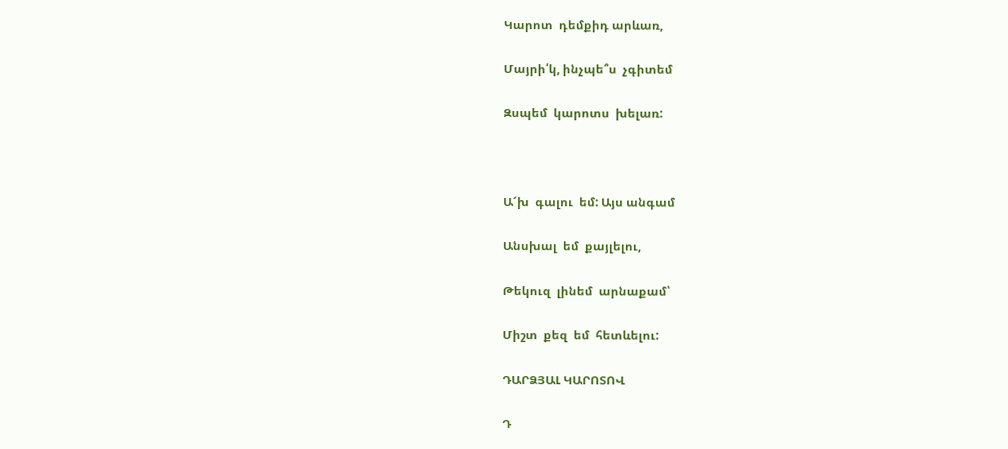Կարոտ  դեմքիդ արևառ,

Մայրի՛կ, ինչպե՞ս  չգիտեմ

Զսպեմ  կարոտս  խելառ:



Ա՜խ  գալու  եմ: Այս անգամ

Անսխալ  եմ  քայլելու,

Թեկուզ  լինեմ  արնաքամ՝

Միշտ  քեզ  եմ  հետևելու:

ԴԱՐՁՅԱԼ ԿԱՐՈՏՈՎ

Դ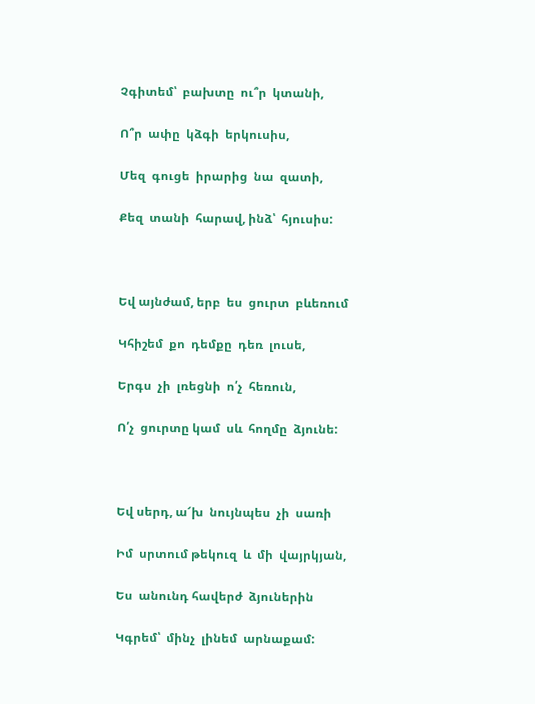Չգիտեմ՝  բախտը  ու՞ր  կտանի,

Ո՞ր  ափը  կձգի  երկուսիս,

Մեզ  գուցե  իրարից  նա  զատի,

Քեզ  տանի  հարավ, ինձ՝  հյուսիս:



Եվ այնժամ, երբ  ես  ցուրտ  բևեռում

Կհիշեմ  քո  դեմքը  դեռ  լուսե,

Երգս  չի  լռեցնի  ո՛չ  հեռուն,

Ո՛չ  ցուրտը կամ  սև  հողմը  ձյունե:



Եվ սերդ, ա՜խ  նույնպես  չի  սառի

Իմ  սրտում թեկուզ  և  մի  վայրկյան,

Ես  անունդ հավերժ  ձյուներին

Կգրեմ՝  մինչ  լինեմ  արնաքամ: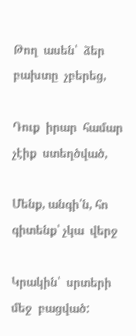Թող  ասեն՝  ձեր  բախտը  չբերեց,

Դուք  իրար  համար  չէիք  ստեղծված,

Մենք, անգի՛ն, հո  գիտենք՝ չկա  վերջ

Կրակին՝  սրտերի մեջ  բացված: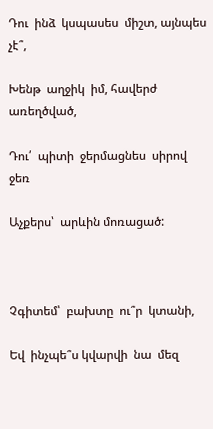Դու  ինձ  կսպասես  միշտ, այնպես չէ՞,

Խենթ  աղջիկ  իմ, հավերժ  առեղծված,

Դու՛  պիտի  ջերմացնես  սիրով  ջեռ

Աչքերս՝  արևին մոռացած:



Չգիտեմ՝  բախտը  ու՞ր  կտանի,

Եվ  ինչպե՞ս կվարվի  նա  մեզ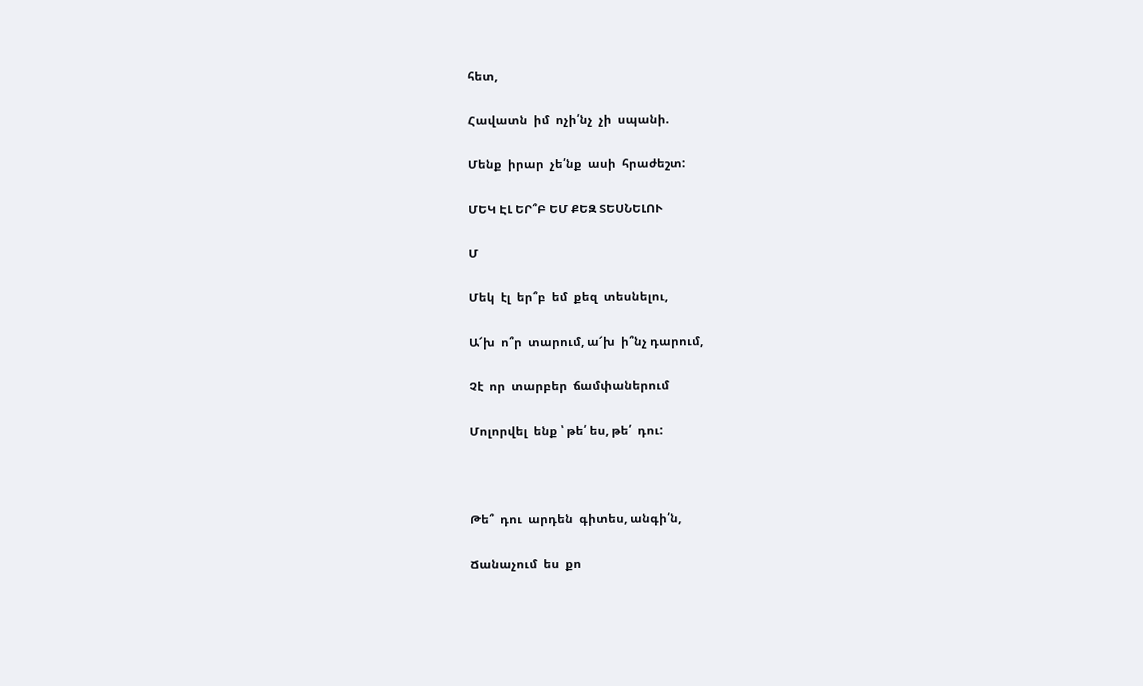հետ,

Հավատն  իմ  ոչի՛նչ  չի  սպանի.

Մենք  իրար  չե՛նք  ասի  հրաժեշտ:

ՄԵԿ ԷԼ ԵՐ՞Բ ԵՄ ՔԵԶ ՏԵՍՆԵԼՈՒ

Մ

Մեկ  էլ  եր՞բ  եմ  քեզ  տեսնելու,

Ա՜խ  ո՞ր  տարում, ա՜խ  ի՞նչ դարում,

Չէ  որ  տարբեր  ճամփաներում

Մոլորվել  ենք ՝ թե՛ ես, թե՛  դու:



Թե՞  դու  արդեն  գիտես, անգի՛ն,

Ճանաչում  ես  քո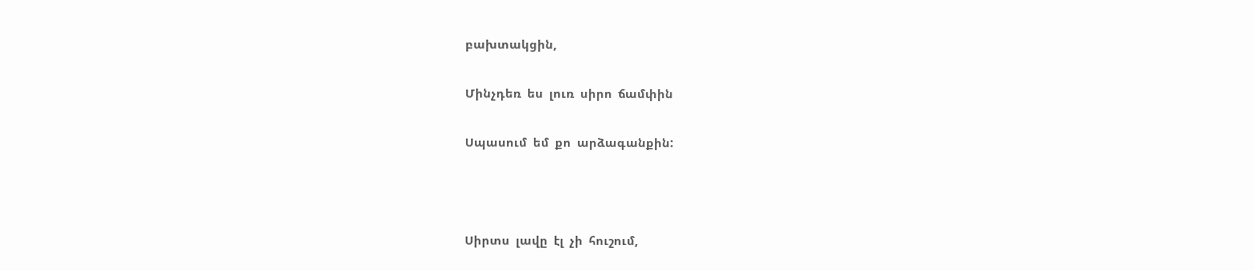բախտակցին,

Մինչդեռ  ես  լուռ  սիրո  ճամփին

Սպասում  եմ  քո  արձագանքին:



Սիրտս  լավը  էլ  չի  հուշում,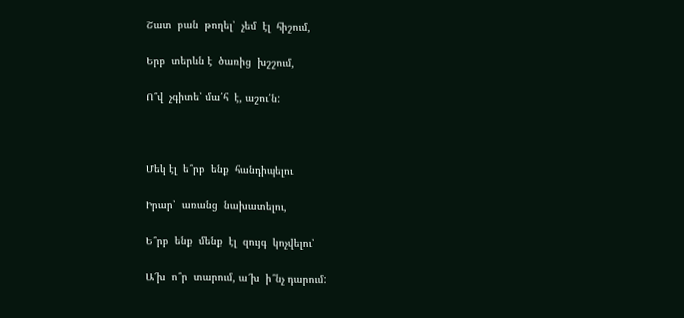Շատ  բան  թողել՝  չեմ  էլ  հիշում,

Երբ  տերևն է  ծառից  խշշում,

Ո՞վ  չգիտե՝ մա՛հ  է, աշու՛ն:



Մեկ էլ  ե՞րբ  ենք  հանդիպելու

Իրար՝  առանց  նախատելու,

Ե՞րբ  ենք  մենք  էլ  զույգ  կոչվելու՝

Ա՜խ  ո՞ր  տարում, ա՜խ  ի՞նչ դարում: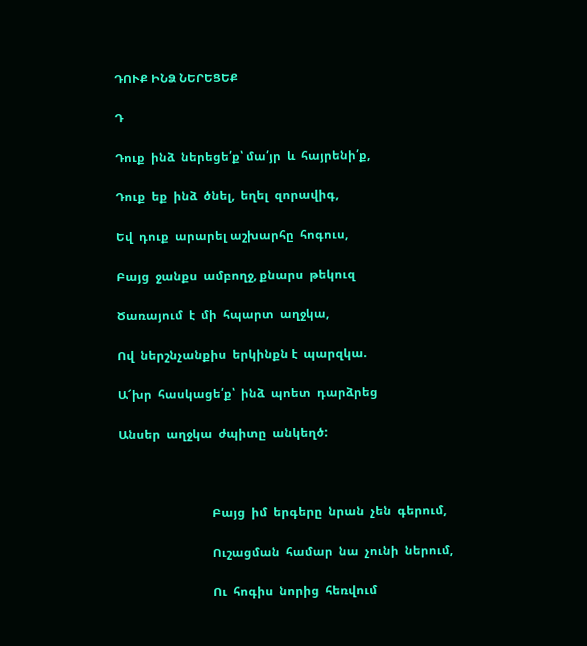ԴՈՒՔ ԻՆՁ ՆԵՐԵՑԵՔ

Դ

Դուք  ինձ  ներեցե՛ք՝ մա՛յր  և  հայրենի՛ք,

Դուք  եք  ինձ  ծնել,  եղել  զորավիգ,

Եվ  դուք  արարել աշխարհը  հոգուս,

Բայց  ջանքս  ամբողջ, քնարս  թեկուզ

Ծառայում  է  մի  հպարտ  աղջկա,

Ով  ներշնչանքիս  երկինքն է  պարզկա.

Ա՜խր  հասկացե՛ք՝  ինձ  պոետ  դարձրեց

Անսեր  աղջկա  ժպիտը  անկեղծ:



                               Բայց  իմ  երգերը  նրան  չեն  գերում,

                               Ուշացման  համար  նա  չունի  ներում,

                               Ու  հոգիս  նորից  հեռվում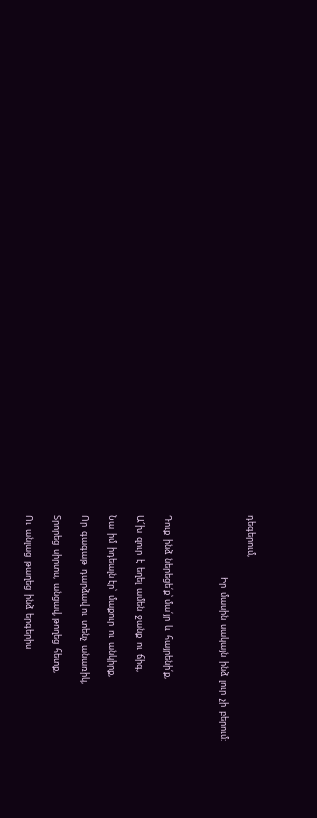դեգերում,

                               Իր  մասին  սակայն  ինձ  լուր  չի  բերում:



Դուք  ինձ  ներեցե՛ք՝ մա՛յր  և  հայրենի՛ք,

Ա՜խ  զուր  է  եղել  ամեն  ջանք  ու  ճիգ,

Նա  իմ  իդեալն էր՝  մաքուր  ու  անկիրք,

Որ  գագաթ  դարձավ ու  տենչ  անառիկ,

Տրորեց  սիրտս,  անցավ, թողեց  հետք,

Ու  անլաց  թաղեց  ինձ  երգերիս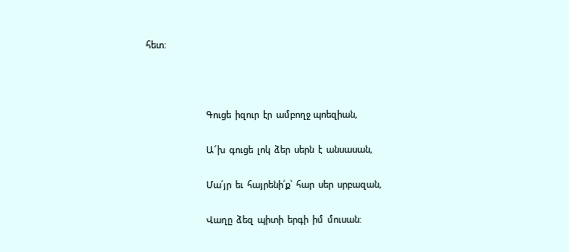հետ:



                              Գուցե  իզուր  էր  ամբողջ պոեզիան,

                              Ա՜խ  գուցե  լոկ  ձեր  սերն  է  անսասան,

                              Մա՛յր  եւ  հայրենի՛ք՝  հար  սեր  սրբազան,

                              Վաղը  ձեզ  պիտի  երգի  իմ  մուսան: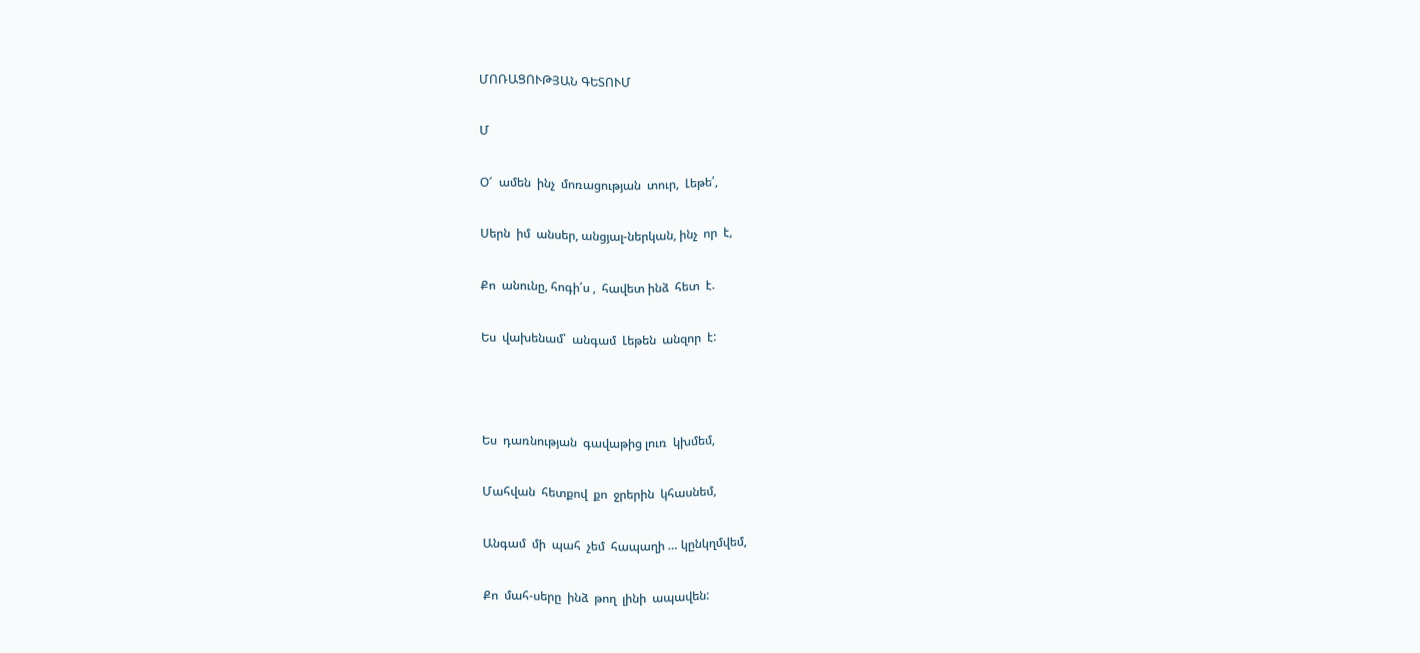ՄՈՌԱՑՈՒԹՅԱՆ ԳԵՏՈՒՄ

Մ

Օ՜  ամեն  ինչ  մոռացության  տուր,  Լեթե՛,

Սերն  իմ  անսեր, անցյալ-ներկան, ինչ  որ  է,

Քո  անունը, հոգի՛ս ,  հավետ ինձ  հետ  է.

Ես  վախենամ՝  անգամ  Լեթեն  անզոր  է:



Ես  դառնության  գավաթից լուռ  կխմեմ,

Մահվան  հետքով  քո  ջրերին  կհասնեմ,

Անգամ  մի  պահ  չեմ  հապաղի … կընկղմվեմ,

Քո  մահ-սերը  ինձ  թող  լինի  ապավեն: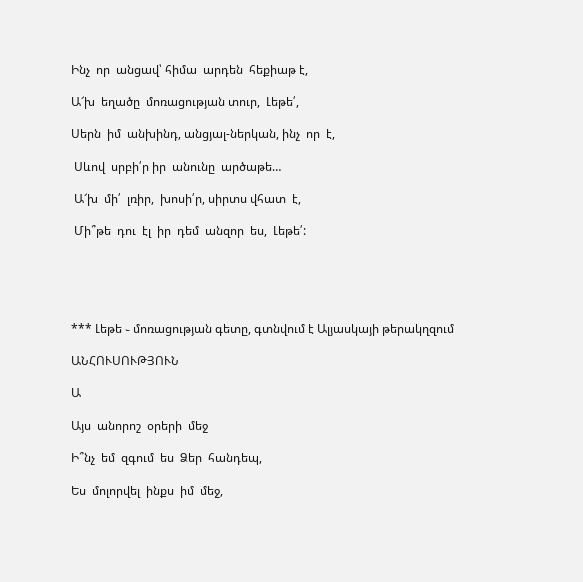Ինչ  որ  անցավ՝ հիմա  արդեն  հեքիաթ է,

Ա՜խ  եղածը  մոռացության տուր,  Լեթե՛,

Սերն  իմ  անխինդ, անցյալ-ներկան, ինչ  որ  է,

 Սևով  սրբի՛ր իր  անունը  արծաթե…

 Ա՜խ  մի՛  լռիր,  խոսի՛ր, սիրտս վհատ  է,

 Մի՞թե  դու  էլ  իր  դեմ  անզոր  ես,  Լեթե՛:





*** Լեթե ֊ մոռացության գետը, գտնվում է Ալյասկայի թերակղզում

ԱՆՀՈՒՍՈՒԹՅՈՒՆ

Ա

Այս  անորոշ  օրերի  մեջ

Ի՞նչ  եմ  զգում  ես  Ձեր  հանդեպ,

Ես  մոլորվել  ինքս  իմ  մեջ,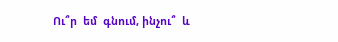Ու՞ր  եմ  գնում, ինչու՞  և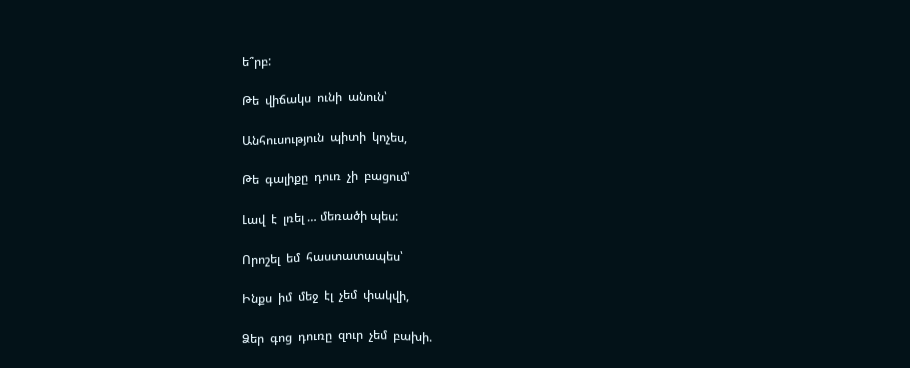ե՞րբ:

Թե  վիճակս  ունի  անուն՝

Անհուսություն  պիտի  կոչես,

Թե  գալիքը  դուռ  չի  բացում՝

Լավ  է  լռել … մեռածի պես:

Որոշել  եմ  հաստատապես՝

Ինքս  իմ  մեջ  էլ  չեմ  փակվի,

Ձեր  գոց  դուռը  զուր  չեմ  բախի.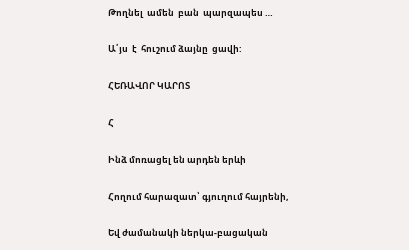Թողնել  ամեն  բան  պարզապես …

Ա՛յս  է  հուշում ձայնը  ցավի:

ՀԵՌԱՎՈՐ ԿԱՐՈՏ

Հ

Ինձ մոռացել են արդեն երևի

Հողում հարազատ՝ գյուղում հայրենի,

Եվ ժամանակի ներկա-բացական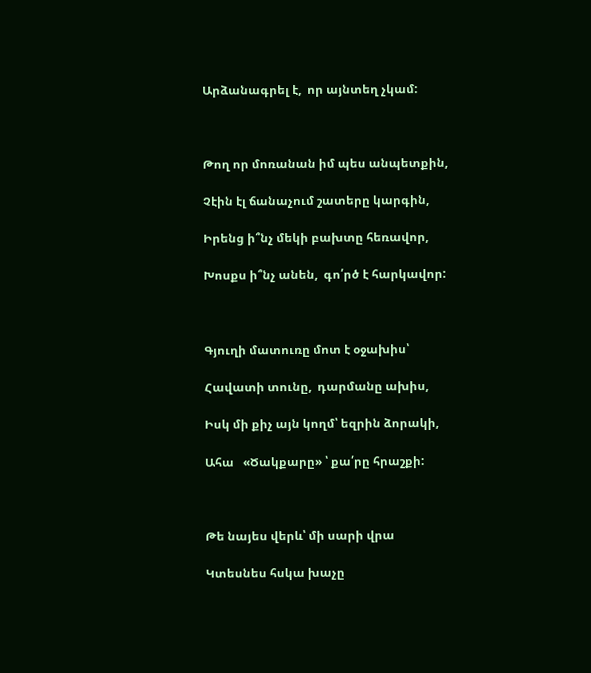Արձանագրել է,  որ այնտեղ չկամ:



Թող որ մոռանան իմ պես անպետքին,

Չէին էլ ճանաչում շատերը կարգին,

Իրենց ի՞նչ մեկի բախտը հեռավոր,

Խոսքս ի՞նչ անեն,  գո՛րծ է հարկավոր:



Գյուղի մատուռը մոտ է օջախիս՝

Հավատի տունը,  դարմանը ախիս,

Իսկ մի քիչ այն կողմ՝ եզրին ձորակի,

Ահա   «Ծակքարը» ՝ քա՛րը հրաշքի:



Թե նայես վերև՝ մի սարի վրա

Կտեսնես հսկա խաչը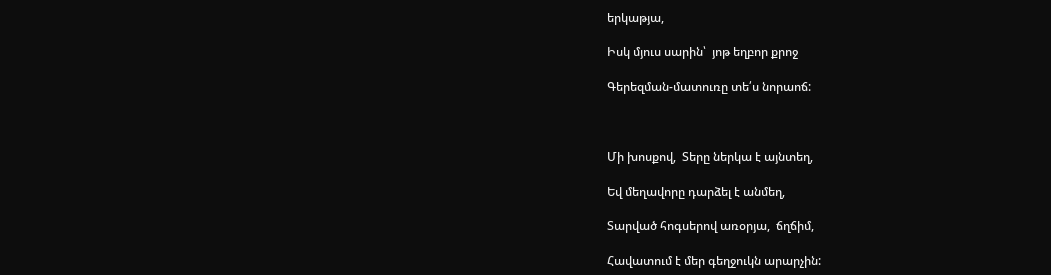երկաթյա,

Իսկ մյուս սարին՝  յոթ եղբոր քրոջ

Գերեզման-մատուռը տե՛ս նորաոճ:



Մի խոսքով,  Տերը ներկա է այնտեղ,

Եվ մեղավորը դարձել է անմեղ,

Տարված հոգսերով առօրյա,  ճղճիմ,

Հավատում է մեր գեղջուկն արարչին: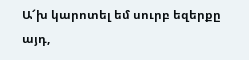Ա՜խ կարոտել եմ սուրբ եզերքը այդ,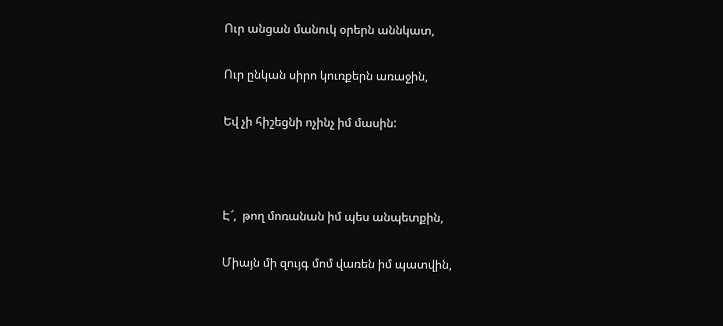Ուր անցան մանուկ օրերն աննկատ,

Ուր ընկան սիրո կուռքերն առաջին,

Եվ չի հիշեցնի ոչինչ իմ մասին:



Է՜,  թող մոռանան իմ պես անպետքին,

Միայն մի զույգ մոմ վառեն իմ պատվին,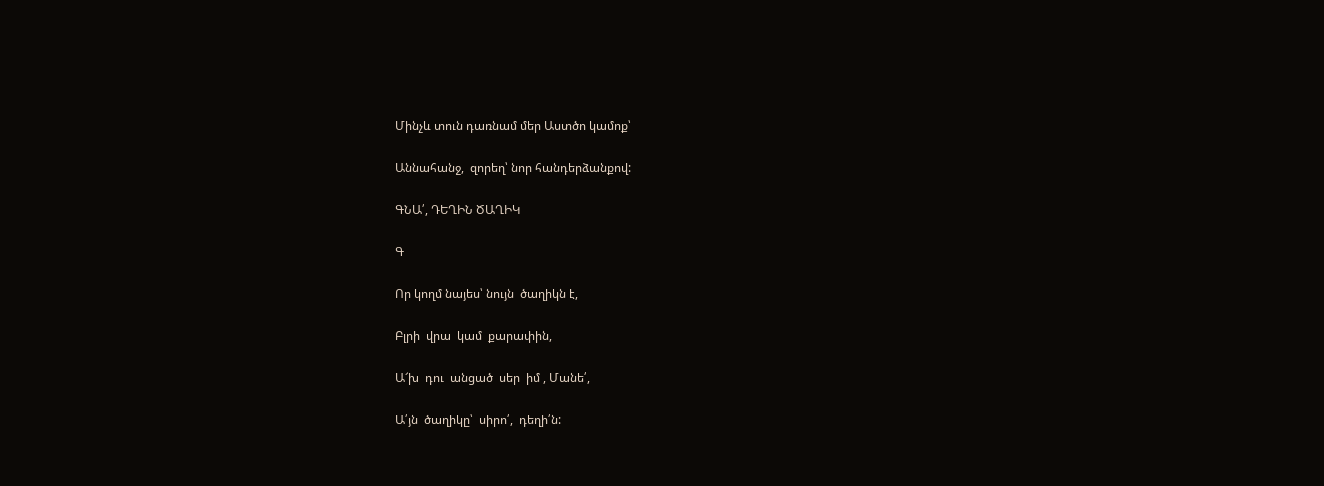Մինչև տուն դառնամ մեր Աստծո կամոք՝

Աննահանջ,  զորեղ՝ նոր հանդերձանքով:

ԳՆԱ՛, ԴԵՂԻՆ ԾԱՂԻԿ

Գ

Որ կողմ նայես՝ նույն  ծաղիկն է,

Բլրի  վրա  կամ  քարափին,

Ա՜խ  դու  անցած  սեր  իմ , Մանե՛,

Ա՛յն  ծաղիկը՝  սիրո՛,  դեղի՛ն: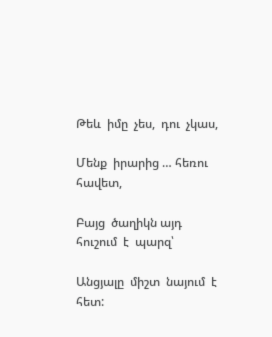Թեև  իմը  չես,  դու  չկաս,

Մենք  իրարից … հեռու  հավետ,

Բայց  ծաղիկն այդ  հուշում  է  պարզ՝

Անցյալը  միշտ  նայում  է  հետ: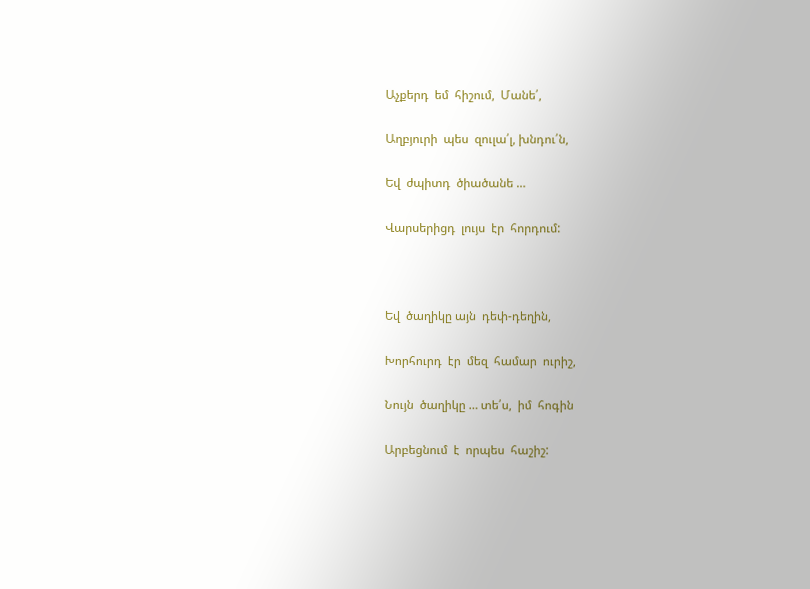Աչքերդ  եմ  հիշում,  Մանե՛,

Աղբյուրի  պես  զուլա՛լ, խնդու՛ն,

Եվ  ժպիտդ  ծիածանե …

Վարսերիցդ  լույս  էր  հորդում:



Եվ  ծաղիկը այն  դեփ-դեղին,

Խորհուրդ  էր  մեզ  համար  ուրիշ,

Նույն  ծաղիկը … տե՛ս,  իմ  հոգին

Արբեցնում  է  որպես  հաշիշ: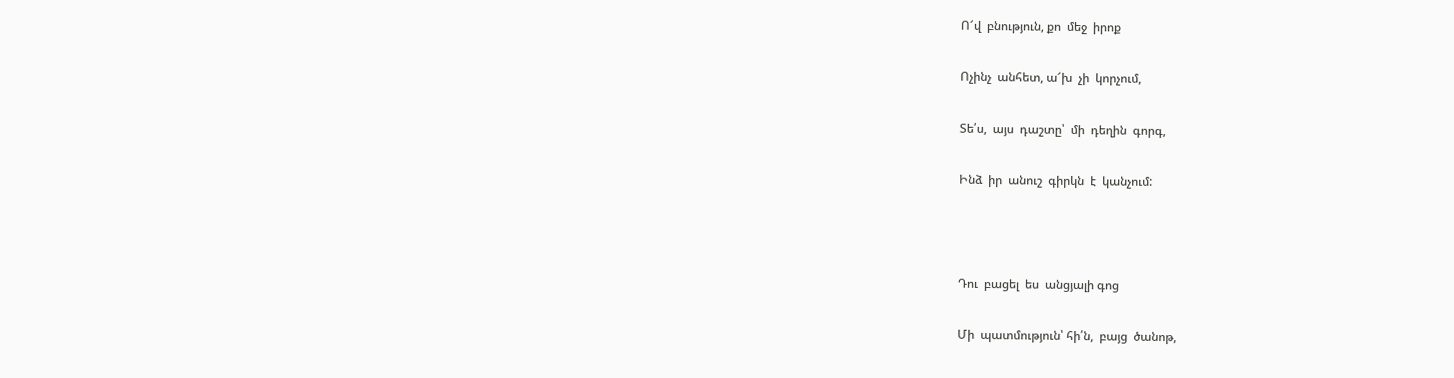Ո՜վ  բնություն, քո  մեջ  իրոք

Ոչինչ  անհետ, ա՜խ  չի  կորչում,

Տե՛ս,  այս  դաշտը՝  մի  դեղին  գորգ,

Ինձ  իր  անուշ  գիրկն  է  կանչում:



Դու  բացել  ես  անցյալի գոց

Մի  պատմություն՝ հի՛ն,  բայց  ծանոթ,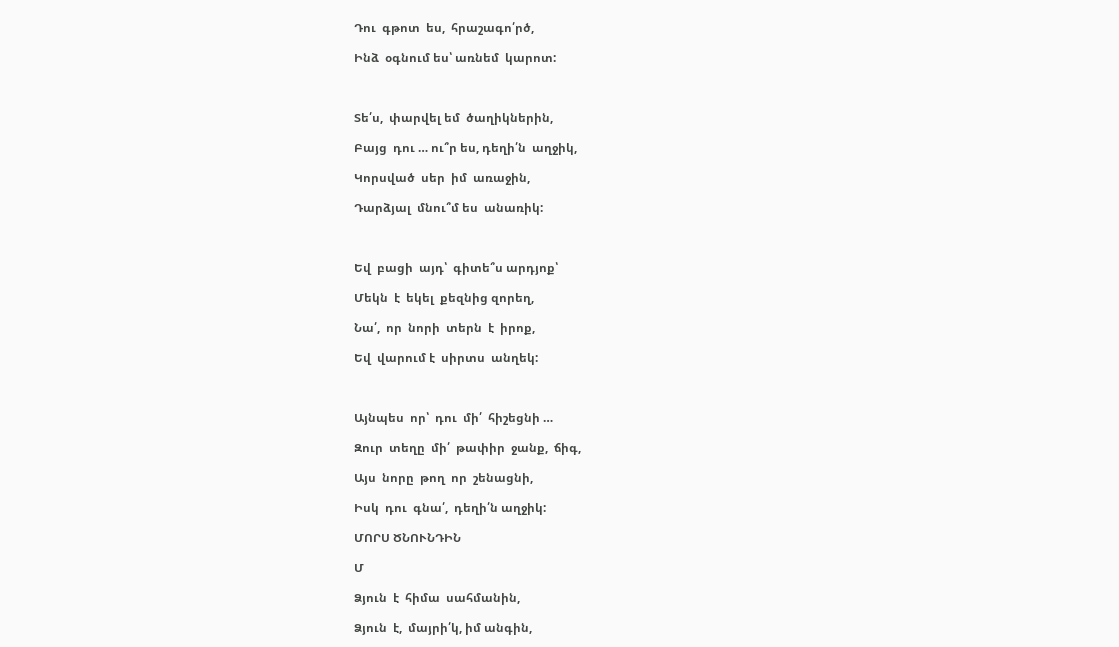Դու  գթոտ  ես,  հրաշագո՛րծ,

Ինձ  օգնում ես՝ առնեմ  կարոտ:



Տե՛ս,  փարվել եմ  ծաղիկներին,

Բայց  դու … ու՞ր ես, դեղի՛ն  աղջիկ,

Կորսված  սեր  իմ  առաջին,

Դարձյալ  մնու՞մ ես  անառիկ:



Եվ  բացի  այդ՝  գիտե՞ս արդյոք՝

Մեկն  է  եկել  քեզնից զորեղ,

Նա՛,  որ  նորի  տերն  է  իրոք,

Եվ  վարում է  սիրտս  անղեկ:



Այնպես  որ՝  դու  մի՛  հիշեցնի …

Զուր  տեղը  մի՛  թափիր  ջանք,  ճիգ,

Այս  նորը  թող  որ  շենացնի,

Իսկ  դու  գնա՛,  դեղի՛ն աղջիկ:

ՄՈՐՍ ԾՆՈՒՆԴԻՆ

Մ

Ձյուն  է  հիմա  սահմանին,

Ձյուն  է,  մայրի՛կ, իմ անգին,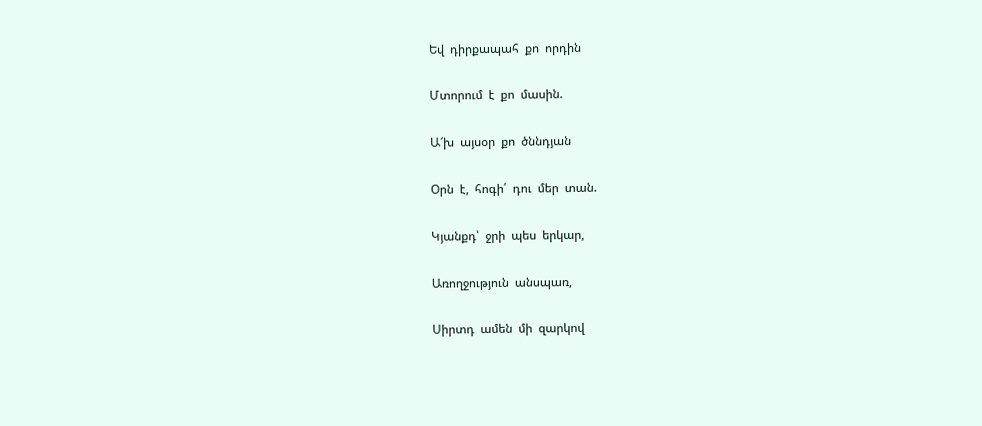Եվ  դիրքապահ  քո  որդին

Մտորում  է  քո  մասին.

Ա՜խ  այսօր  քո  ծննդյան

Օրն  է,  հոգի՛  դու  մեր  տան.

Կյանքդ՝  ջրի  պես  երկար,

Առողջություն  անսպառ,

Սիրտդ  ամեն  մի  զարկով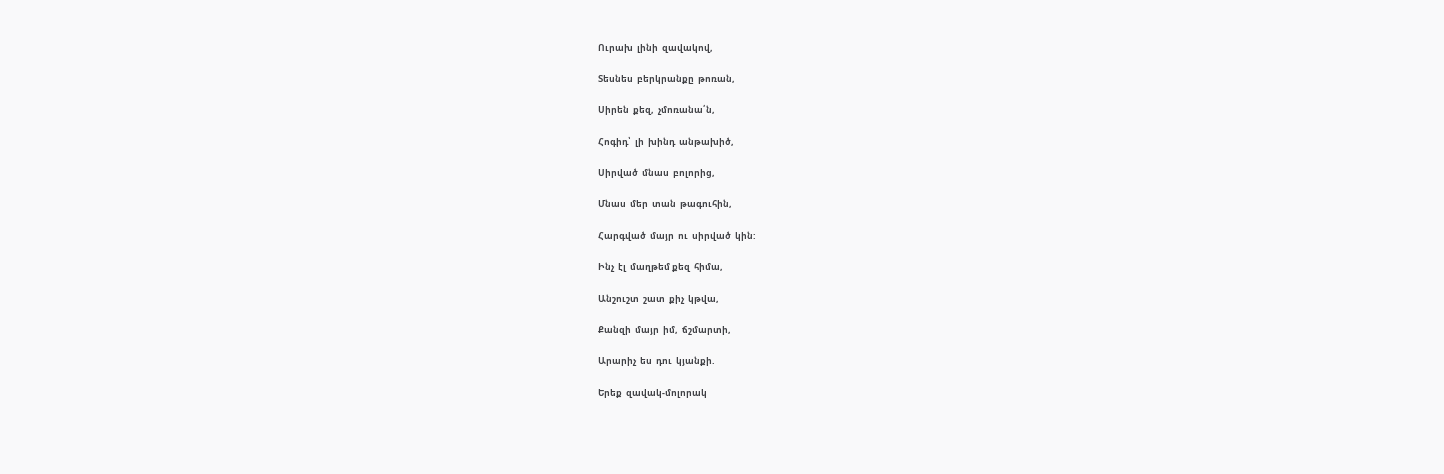Ուրախ  լինի  զավակով,

Տեսնես  բերկրանքը  թոռան,

Սիրեն  քեզ,  չմոռանա՛ն,

Հոգիդ՝  լի  խինդ  անթախիծ,

Սիրված  մնաս  բոլորից,

Մնաս  մեր  տան  թագուհին,

Հարգված  մայր  ու  սիրված  կին:

Ինչ  էլ  մաղթեմ քեզ  հիմա,

Անշուշտ  շատ  քիչ  կթվա,

Քանզի  մայր  իմ,  ճշմարտի,

Արարիչ  ես  դու  կյանքի.

Երեք  զավակ-մոլորակ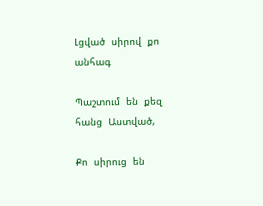Լցված  սիրով  քո  անհագ

Պաշտում  են  քեզ  հանց  Աստված,

Քո  սիրուց  են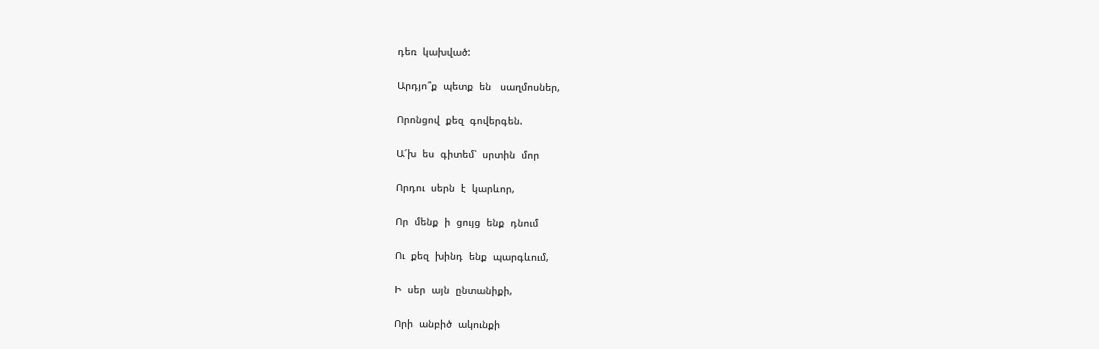դեռ  կախված:

Արդյո՞ք  պետք  են   սաղմոսներ,

Որոնցով  քեզ  գովերգեն.

Ա՜խ  ես  գիտեմ՝  սրտին  մոր

Որդու  սերն  է  կարևոր,

Որ  մենք  ի  ցույց  ենք  դնում

Ու  քեզ  խինդ  ենք  պարգևում,

Ի  սեր  այն  ընտանիքի,

Որի  անբիծ  ակունքի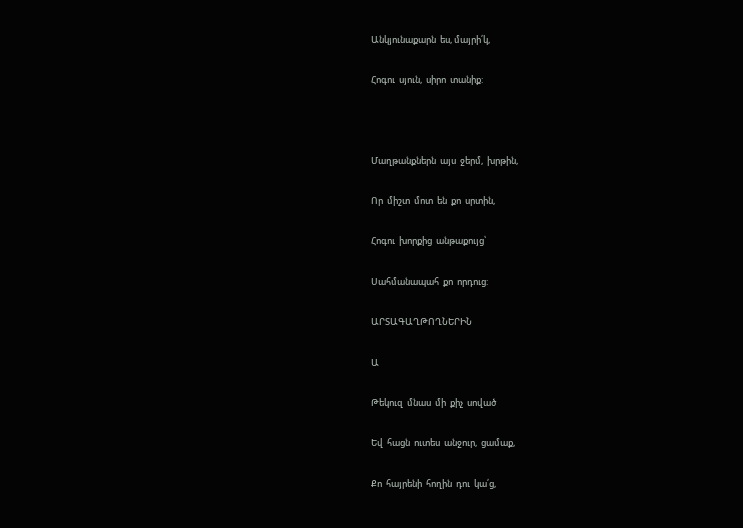Անկյունաքարն  ես, մայրի՛կ,

Հոգու  սյուն,  սիրո  տանիք:



Մաղթանքներն  այս  ջերմ,  խրթին,

Որ  միշտ  մոտ  են  քո  սրտին,

Հոգու  խորքից  անթաքույց՝

Սահմանապահ  քո  որդուց:

ԱՐՏԱԳԱՂԹՈՂՆԵՐԻՆ

Ա

Թեկուզ  մնաս  մի  քիչ  սոված

Եվ  հացն  ուտես  անջուր,  ցամաք,

Քո  հայրենի  հողին  դու  կա՛ց,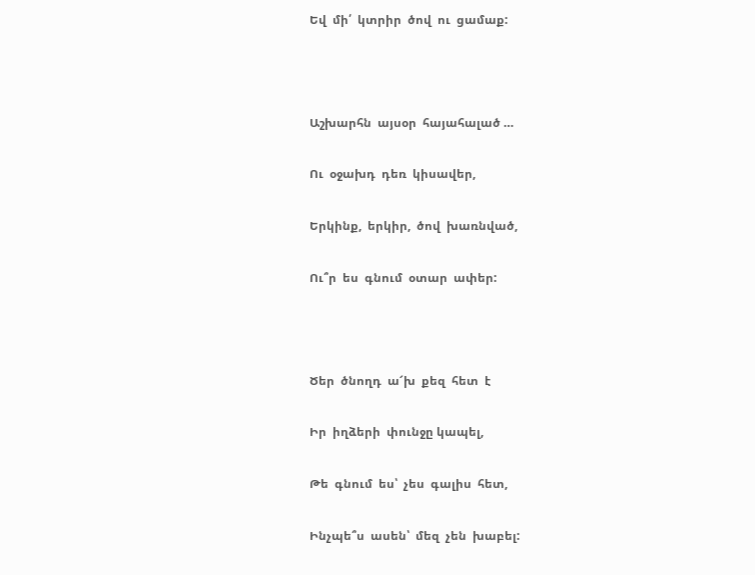Եվ  մի՛  կտրիր  ծով  ու  ցամաք:



Աշխարհն  այսօր  հայահալած …

Ու  օջախդ  դեռ  կիսավեր,

Երկինք,  երկիր,  ծով  խառնված,

Ու՞ր  ես  գնում  օտար  ափեր:



Ծեր  ծնողդ  ա՜խ  քեզ  հետ  է

Իր  իղձերի  փունջը կապել,

Թե  գնում  ես՝  չես  գալիս  հետ,

Ինչպե՞ս  ասեն՝  մեզ  չեն  խաբել: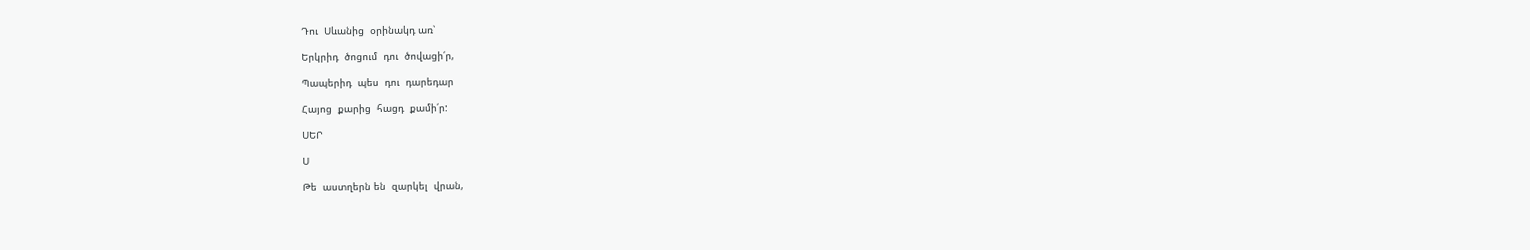Դու  Սևանից  օրինակդ առ՝

Երկրիդ  ծոցում  դու  ծովացի՛ր,

Պապերիդ  պես  դու  դարեդար

Հայոց  քարից  հացդ  քամի՛ր:

ՍԵՐ

Ս

Թե  աստղերն են  զարկել  վրան,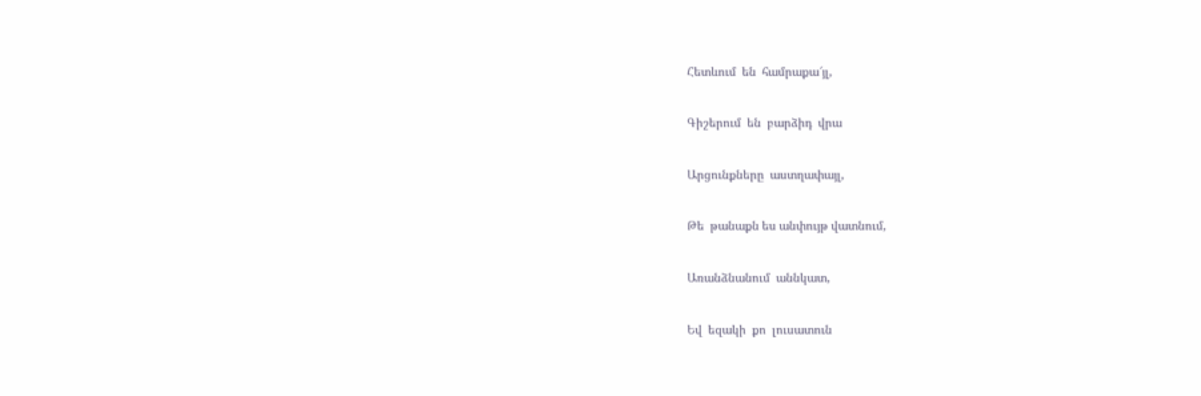Հետևում  են  համրաքա՜յլ,

Գիշերում  են  բարձիդ  վրա

Արցունքները  աստղափայլ,

Թե  թանաքն ես անփույթ վատնում,

Առանձնանում  աննկատ,

Եվ  եզակի  քո  լուսատուն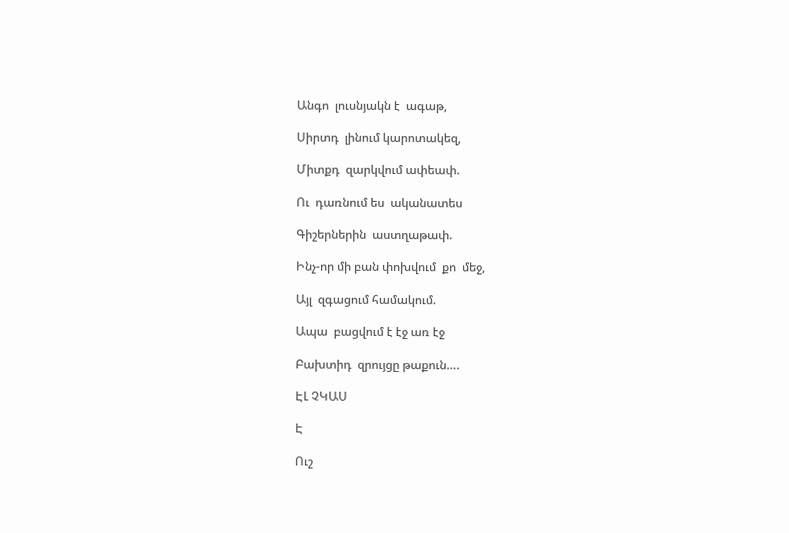Անգո  լուսնյակն է  ագաթ,

Սիրտդ  լինում կարոտակեզ,

Միտքդ  զարկվում ափեափ.

Ու  դառնում ես  ականատես

Գիշերներին  աստղաթափ.

Ինչ-որ մի բան փոխվում  քո  մեջ,

Այլ  զգացում համակում.

Ապա  բացվում է էջ առ էջ

Բախտիդ  զրույցը թաքուն….

ԷԼ ՉԿԱՍ

Է

Ուշ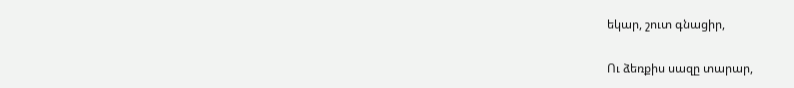եկար, շուտ գնացիր,

Ու ձեռքիս սազը տարար,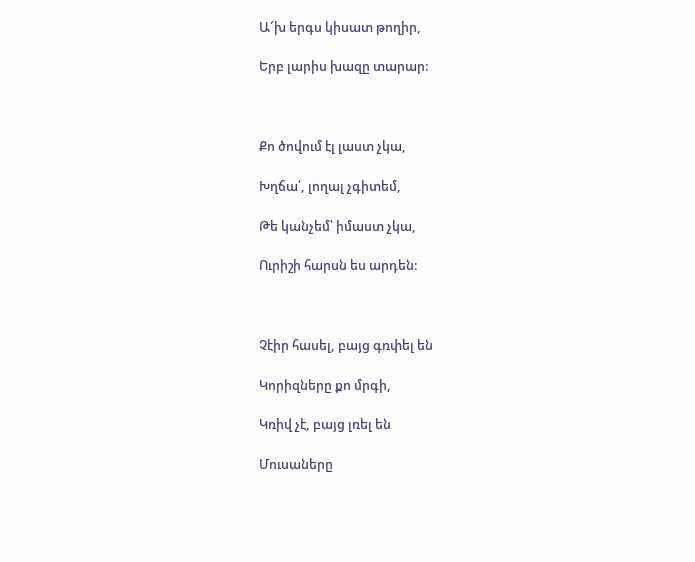Ա՜խ երգս կիսատ թողիր,

Երբ լարիս խազը տարար:



Քո ծովում էլ լաստ չկա,

Խղճա՛, լողալ չգիտեմ,

Թե կանչեմ՝ իմաստ չկա,

Ուրիշի հարսն ես արդեն:



Չէիր հասել, բայց գռփել են

Կորիզները քո մրգի,

Կռիվ չէ, բայց լռել են

Մուսաները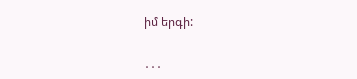իմ երգի:

․․․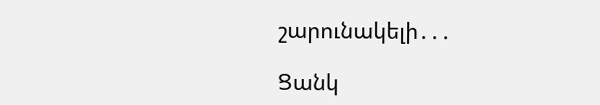շարունակելի․․․

Ցանկ